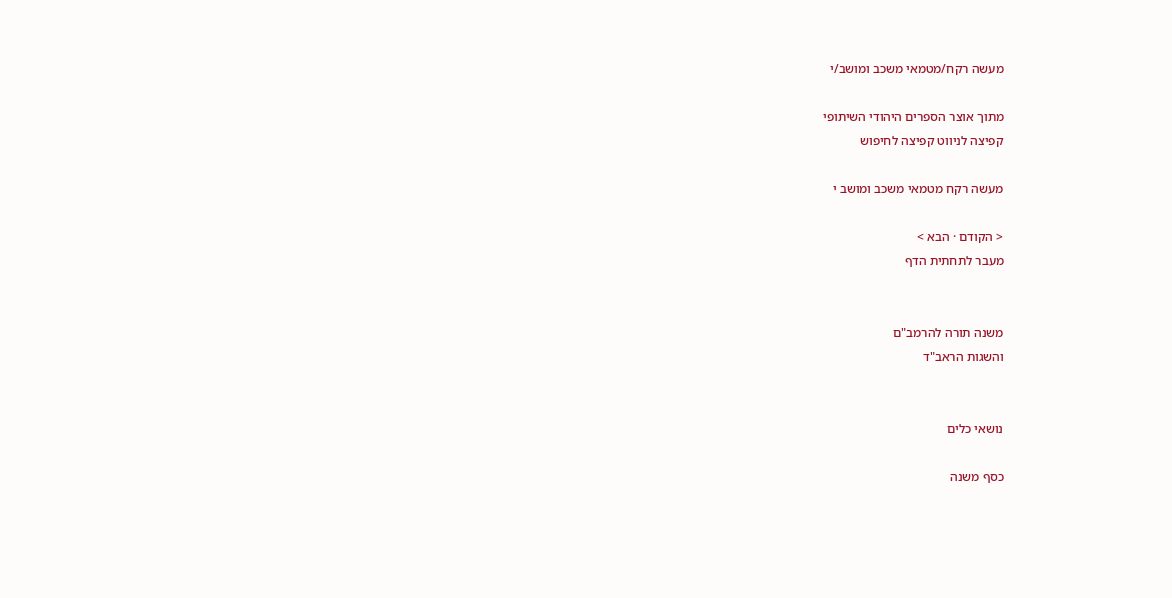מעשה רקח/מטמאי משכב ומושב/י

מתוך אוצר הספרים היהודי השיתופי
קפיצה לניווט קפיצה לחיפוש

מעשה רקח מטמאי משכב ומושב י

< הקודם · הבא >
מעבר לתחתית הדף


משנה תורה להרמב"ם
והשגות הראב"ד


נושאי כלים

כסף משנה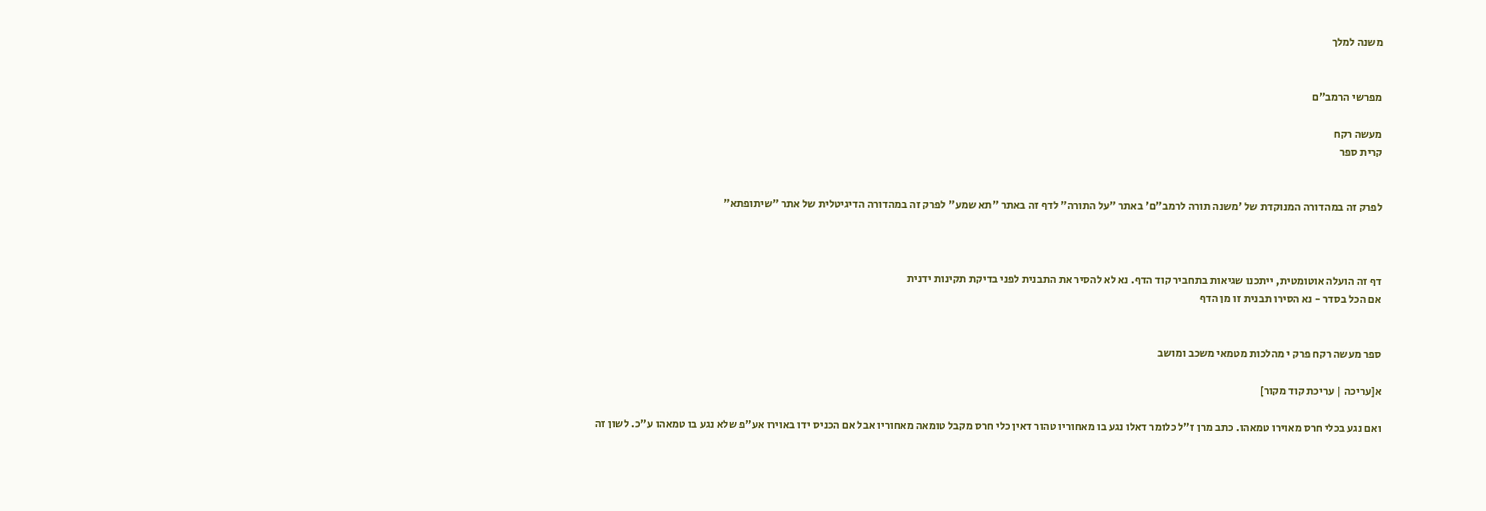משנה למלך


מפרשי הרמב"ם

מעשה רקח
קרית ספר


לפרק זה במהדורה המנוקדת של 'משנה תורה לרמב"ם' באתר "על התורה" לדף זה באתר "תא שמע" לפרק זה במהדורה הדיגיטלית של אתר "שיתופתא"



דף זה הועלה אוטומטית, ייתכנו שגיאות בתחביר קוד הדף. נא לא להסיר את התבנית לפני בדיקת תקינות ידנית
אם הכל בסדר - נא הסירו תבנית זו מן הדף


ספר מעשה רקח פרק י מהלכות מטמאי משכב ומושב

א[עריכה | עריכת קוד מקור]

ואם נגע בכלי חרס מאוירו טמאהו. כתב מרן ז"ל כלומר דאלו נגע בו מאחוריו טהור דאין כלי חרס מקבל טומאה מאחוריו אבל אם הכניס ידו באוירו אע"פ שלא נגע בו טמאהו ע"כ. לשון זה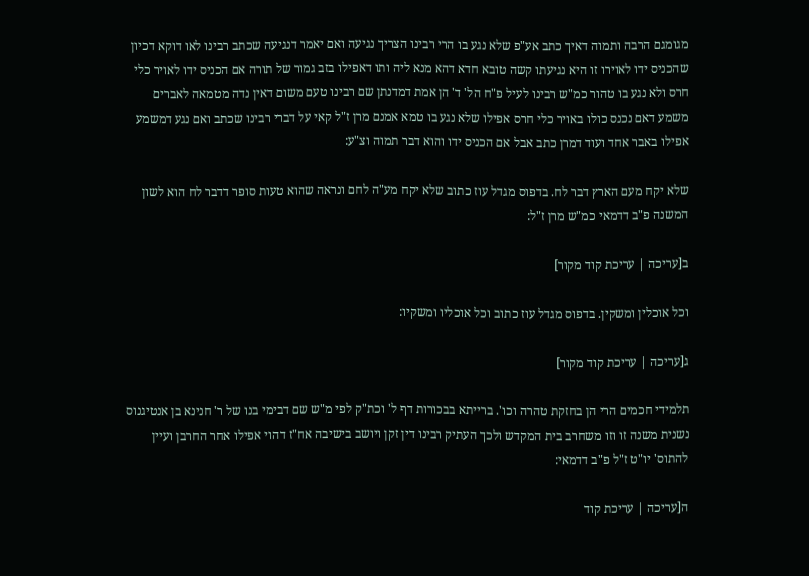מגומגם הרבה ותמוה דאיך כתב אע"פ שלא נגע בו הרי רבינו הצריך נגיעה ואם יאמר דנגיעה שכתב רבינו לאו דוקא דכיון שהכניס ידו לאוירו זו היא נגיעתו קשה טובא חדא דהא מנא ליה ותו דאפילו בזב גמור של תורה אם הכניס ידו לאויר כלי חרס ולא נגע בו טהור כמ"ש רבינו לעיל פ"ח הל' ד' הן אמת דמדנתן שם רבינו טעם משום דאין נדה מטמאה לאברים משמע דאם נכנס כולו באויר כלי חרס אפילו שלא נגע בו טמא אמנם מרן ז"ל קאי על דברי רבינו שכתב ואם נגע דמשמע אפילו באבר אחד ועוד דמרן כתב אבל אם הכניס ידו והוא דבר תמוה וצ"ע:

שלא יקח מעם הארץ דבר לח. בדפוס מגדל עוז כתוב שלא יקח מע"ה לחם ונראה שהוא טעות סופר דדבר לח הוא לשון המשנה פ"ב דדמאי כמ"ש מרן ז"ל:

ב[עריכה | עריכת קוד מקור]

וכל אוכלין ומשקין. בדפוס מגדל עוז כתוב וכל אוכליו ומשקיו:

ג[עריכה | עריכת קוד מקור]

תלמידי חכמים הרי הן בחזקת טהרה וכו'. ברייתא בבכורות דף ל' וכת"ק לפי מ"ש שם דבימי בנו של ר' חנינא בן אנטיגנוס נשנית משנה זו וזו משחרב בית המקדש ולכך העתיק רבינו דין זקן ויושב בישיבה אח"ז דהוי אפילו אחר החרבן ועיין להתוס' יו"ט ז"ל פ"ב דדמאי:

ה[עריכה | עריכת קוד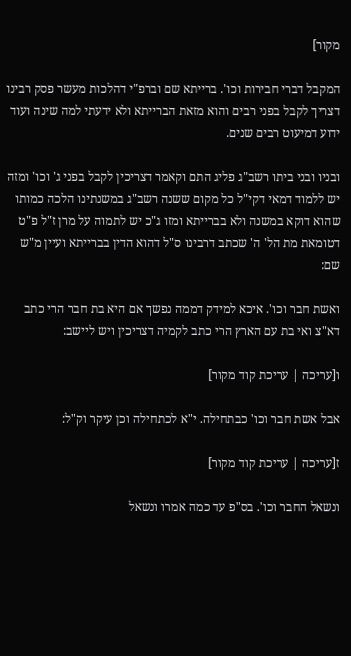מקור]

המקבל דברי חבירות וכו'. ברייתא שם וברפ"י דהלכות מעשר פסק רבינו דצריך לקבל בפני רבים והוא מזאת הברייתא ולא ידעתי למה שינה ועוד ידוע דמיעוט רבים שנים.

ובניו ובני ביתו רשב"ג פליג התם וקאמר דצריכין לקבל בפני ג' וכו' ומזה יש ללמוד דמאי דקי"ל כל מקום ששנה רשב"ג במשנתינו הלכה כמותו שהוא דוקא במשנה ולא בברייתא ומזו ג"כ יש לתמוה על מרן ז"ל פ"ט דטומאת מת הל' ה' שכתב דרבינו ס"ל דהוא הדין בברייתא ועיין מ"ש שם:

ואשת חבר וכו'. איכא למידק דממה נפשך אם היא בת חבר הרי כתב דא"צ ואי בת עם הארץ הרי כתב לקמיה דצריכין ויש ליישב:

ו[עריכה | עריכת קוד מקור]

אבל אשת חבר וכו' כבתחילה. י"א לכתחילה וכן עיקר וק"ל:

ז[עריכה | עריכת קוד מקור]

ונשאל החבר וכו'. בס"פ עד כמה אמרו ונשאל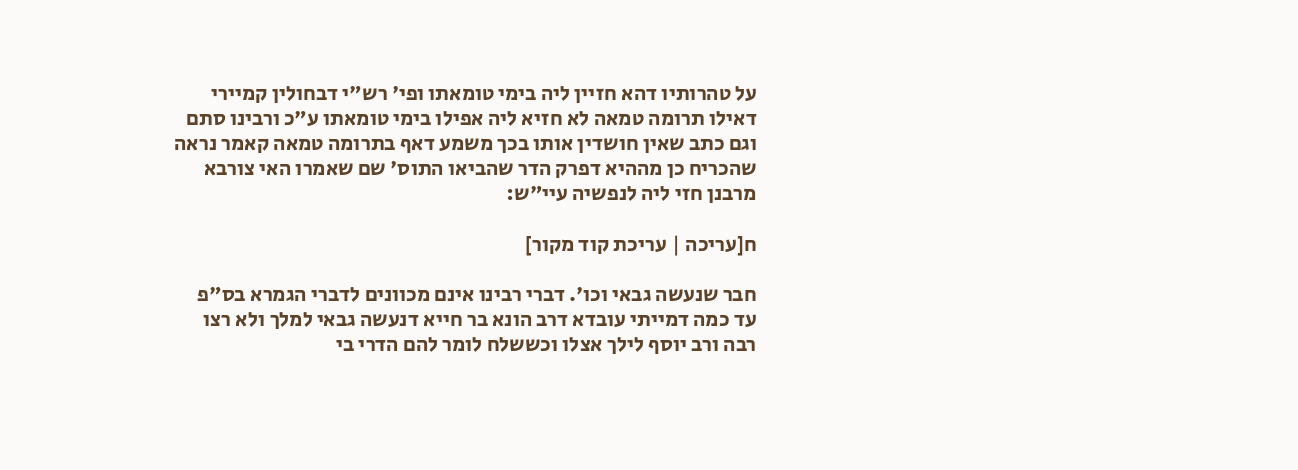על טהרותיו דהא חזיין ליה בימי טומאתו ופי' רש"י דבחולין קמיירי דאילו תרומה טמאה לא חזיא ליה אפילו בימי טומאתו ע"כ ורבינו סתם וגם כתב שאין חושדין אותו בכך משמע דאף בתרומה טמאה קאמר נראה שהכריח כן מההיא דפרק הדר שהביאו התוס' שם שאמרו האי צורבא מרבנן חזי ליה לנפשיה עיי"ש:

ח[עריכה | עריכת קוד מקור]

חבר שנעשה גבאי וכו'. דברי רבינו אינם מכוונים לדברי הגמרא בס"פ עד כמה דמייתי עובדא דרב הונא בר חייא דנעשה גבאי למלך ולא רצו רבה ורב יוסף לילך אצלו וכששלח לומר להם הדרי בי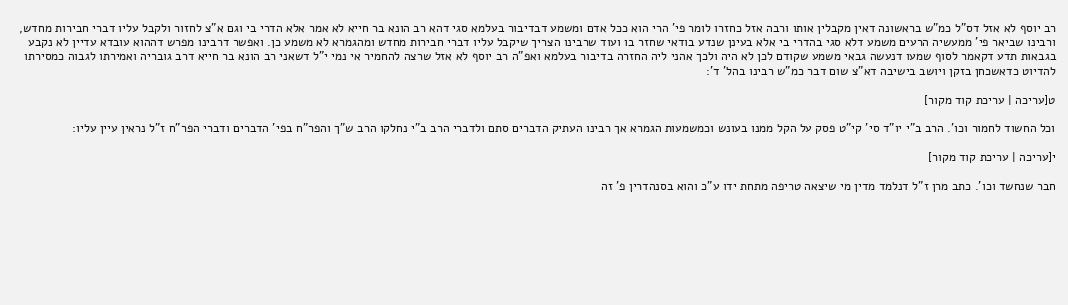רב יוסף לא אזל דס"ל כמ"ש בראשונה דאין מקבלין אותו ורבה אזל כחזרו לומר פי' הרי הוא ככל אדם ומשמע דבדיבור בעלמא סגי דהא רב הונא בר חייא לא אמר אלא הדרי בי וגם א"צ לחזור ולקבל עליו דברי חבירות מחדש, ורבינו שביאר פי' ממעשיה הרעים משמע דלא סגי בהדרי בי אלא בעינן שנדע בודאי שחזר בו ועוד שרבינו הצריך שיקבל עליו דברי חבירות מחדש ומהגמרא לא משמע כן. ואפשר דרבינו מפרש דההוא עובדא עדיין לא נקבע בגבאות תדע דקאמר לסוף שמעו דנעשה גבאי משמע שקודם לכן לא היה ולכך אהני ליה החזרה בדיבור בעלמא ואפ"ה רב יוסף לא אזל שרצה להחמיר אי נמי י"ל דשאני רב הונא בר חייא דרב גובריה ואמירתו לגבוה כמסירתו להדיוט כדאשכחן בזקן ויושב בישיבה דא"צ שום דבר כמ"ש רבינו בהל' ד':

ט[עריכה | עריכת קוד מקור]

וכל החשוד לחמור וכו'. הרב ב"י יו"ד סי' קי"ט פסק על הקל ממנו בעונש וכמשמעות הגמרא אך רבינו העתיק הדברים סתם ולדברי הרב ב"י נחלקו הרב ש"ך והפר"ח בפי' הדברים ודברי הפר"ח ז"ל נראין עיין עליו:

י[עריכה | עריכת קוד מקור]

חבר שנחשד וכו'. כתב מרן ז"ל דנלמד מדין מי שיצאה טריפה מתחת ידו ע"כ והוא בסנהדרין פ' זה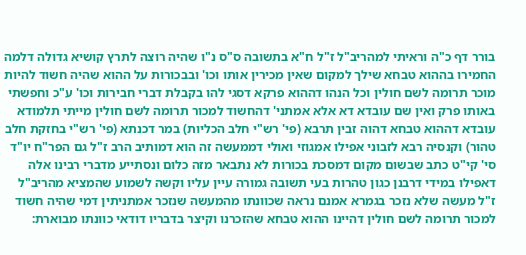בורר דף כ"ה וראיתי למהריב"ל ז"ל ח"א בתשובה ס"ס נ"ו שהיה רוצה לתרץ קושיא גדולה דלמה החמירו בההוא טבחא שילך למקום שאין מכירין אותו וכו' ובבכורות על ההוא שהיה חשוד להיות מוכר תרומה לשם חולין וכל הנהו דההוא פרקא דסגי להו בקבלת דברי חבירות וכו' ע"כ וחפשתי באותו פרק ואין שם עובדא דא אלא אמתני' דהחשוד למכור תרומה לשם חולין מייתי תלמודא עובדא דההוא טבחא דהוה זבין תרבא (פי' רש"י חלב הכליות) במר דכנתא (פי' רש"י בחזקת חלב טהור) וקנסיה רבא לזבוני אפילו אמגוזי ואולי דממעשה זה הוא דמותיב הרב ז"ל גם הפר"ח יו"ד סי' קי"ט כתב שבשום מקום דמסכת בכורות לא נתבאר מזה כלום ונסתייע מדברי רבינו אלה דאפילו במידי דרבנן כגון טהרות בעי תשובה גמורה עיין עליו וקשה לשמוע שהמציא מהריב"ל ז"ל מעשה שלא נזכר בגמרא אמנם נראה שכוונתו מהמעשה שנזכר אמתניתין דמי שהיה חשוד למכור תרומה לשם חולין דהיינו ההוא טבחא שהזכרנו וקיצר בדבריו דודאי כוונתו מבוארת: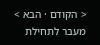< הקודם · הבא >
מעבר לתחילת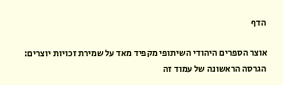הדף

אוצר הספרים היהודי השיתופי מקפיד מאד על שמירת זכויות יוצרים: הגרסה הראשונה של עמוד זה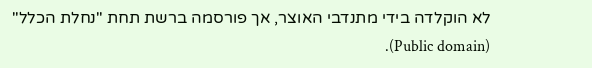לא הוקלדה בידי מתנדבי האוצר, אך פורסמה ברשת תחת "נחלת הכלל" (Public domain).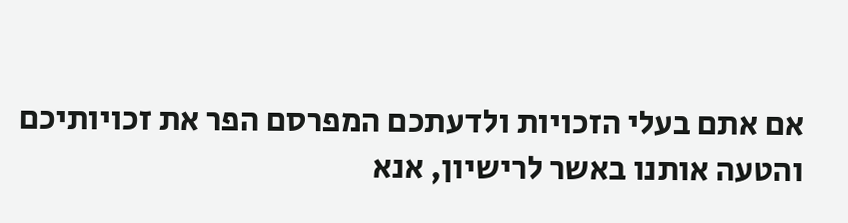אם אתם בעלי הזכויות ולדעתכם המפרסם הפר את זכויותיכם והטעה אותנו באשר לרישיון, אנא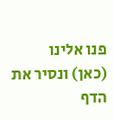פנו אלינו (כאן) ונסיר את הדף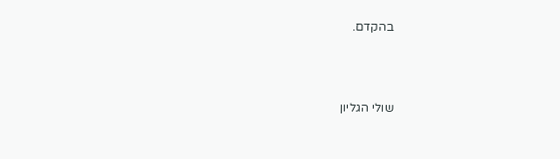בהקדם.



שולי הגליון